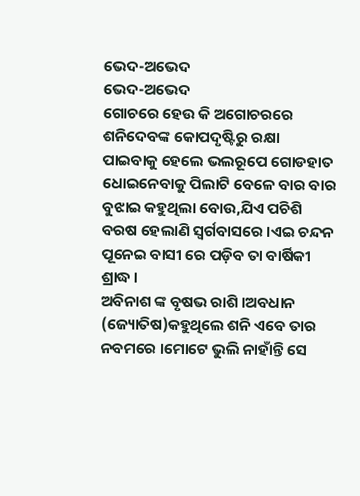ଭେଦ-ଅଭେଦ
ଭେଦ-ଅଭେଦ
ଗୋଚରେ ହେଉ କି ଅଗୋଚରରେ ଶନିଦେବଙ୍କ କୋପଦୃଷ୍ଟିରୁ ରକ୍ଷା ପାଇବାକୁ ହେଲେ ଭଲରୂପେ ଗୋଡହାତ ଧୋଇନେବାକୁ ପିଲାଟି ବେଳେ ବାର ବାର ବୁଝାଇ କହୁଥିଲା ବୋଉ,ଯିଏ ପଚିଶି ବରଷ ହେଲାଣି ସ୍ୱର୍ଗବାସରେ ।ଏଇ ଚନ୍ଦନ ପୂନେଇ ବାସୀ ରେ ପଡ଼ିବ ତା ବାର୍ଷିକୀ ଶ୍ରାଦ୍ଧ ।
ଅବିନାଶ ଙ୍କ ବୃଷଭ ରାଶି ।ଅବଧାନ (ଜ୍ୟୋତିଷ)କହୁଥିଲେ ଶନି ଏବେ ତାର ନବମରେ ।ମୋଟେ ଭୁଲି ନାହାଁନ୍ତି ସେ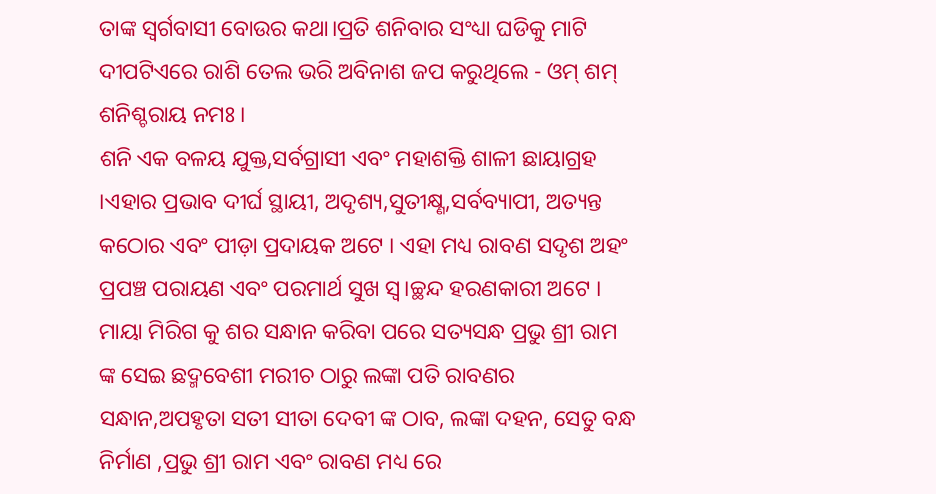ତାଙ୍କ ସ୍ୱର୍ଗବାସୀ ବୋଉର କଥା।ପ୍ରତି ଶନିବାର ସଂଧ୍ୟା ଘଡିକୁ ମାଟି ଦୀପଟିଏରେ ରାଶି ତେଲ ଭରି ଅବିନାଶ ଜପ କରୁଥିଲେ - ଓମ୍ ଶମ୍ ଶନିଶ୍ଚରାୟ ନମଃ ।
ଶନି ଏକ ବଳୟ ଯୁକ୍ତ,ସର୍ବଗ୍ରାସୀ ଏବଂ ମହାଶକ୍ତି ଶାଳୀ ଛାୟାଗ୍ରହ ।ଏହାର ପ୍ରଭାବ ଦୀର୍ଘ ସ୍ଥାୟୀ, ଅଦୃଶ୍ୟ,ସୁତୀକ୍ଷ୍ଣ,ସର୍ବବ୍ୟାପୀ, ଅତ୍ୟନ୍ତ କଠୋର ଏବଂ ପୀଡ଼ା ପ୍ରଦାୟକ ଅଟେ । ଏହା ମଧ୍ୟ ରାବଣ ସଦୃଶ ଅହଂ ପ୍ରପଞ୍ଚ ପରାୟଣ ଏବଂ ପରମାର୍ଥ ସୁଖ ସ୍ୱ।ଚ୍ଛନ୍ଦ ହରଣକାରୀ ଅଟେ ।
ମାୟା ମିରିଗ କୁ ଶର ସନ୍ଧାନ କରିବା ପରେ ସତ୍ୟସନ୍ଧ ପ୍ରଭୁ ଶ୍ରୀ ରାମ ଙ୍କ ସେଇ ଛଦ୍ମବେଶୀ ମରୀଚ ଠାରୁ ଲଙ୍କା ପତି ରାବଣର ସନ୍ଧାନ,ଅପହୃତା ସତୀ ସୀତା ଦେବୀ ଙ୍କ ଠାବ, ଲଙ୍କା ଦହନ, ସେତୁ ବନ୍ଧ ନିର୍ମାଣ ,ପ୍ରଭୁ ଶ୍ରୀ ରାମ ଏବଂ ରାବଣ ମଧ୍ୟ ରେ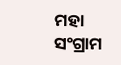ମହା ସଂଗ୍ରାମ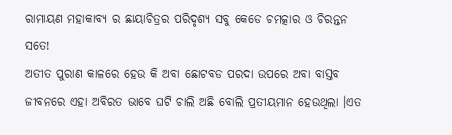ରାମାୟଣ ମହାକାବ୍ୟ ର ଛାୟାଚିତ୍ରର ପରିଦୃଶ୍ୟ ସବୁ କେଡେ ଚମତ୍କାର ଓ ଚିରନ୍ତନ ସତେ!
ଅତୀତ ପୁରାଣ କାଳରେ ହେଉ କି ଅବା ଛୋଟବଡ ପରଦା ଉପରେ ଅବା ବାସ୍ତବ ଜୀବନରେ ଏହା ଅବିରତ ଭାବେ ଘଟି ଚାଲି ଅଛି ବୋଲି ପ୍ରତୀୟମାନ ହେଉଥିଲା ।ଏତ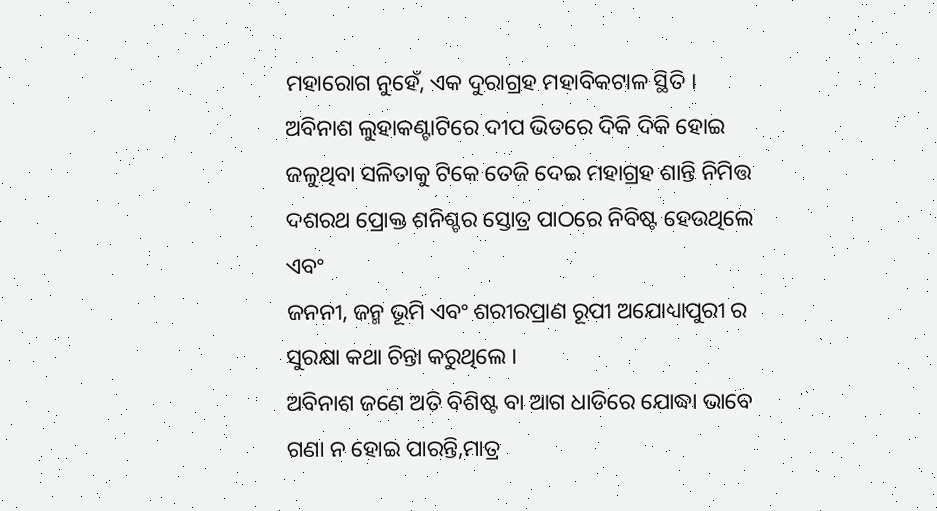ମହାରୋଗ ନୁହେଁ, ଏକ ଦୁରାଗ୍ରହ ମହାବିକଟାଳ ସ୍ଥିତି ।
ଅବିନାଶ ଲୁହାକଣ୍ଟାଟିରେ ଦୀପ ଭିତରେ ଦିକି ଦିକି ହୋଇ ଜଳୁଥିବା ସଳିତାକୁ ଟିକେ ତେଜି ଦେଇ ମହାଗ୍ରହ ଶାନ୍ତି ନିମିତ୍ତ ଦଶରଥ ପ୍ରୋକ୍ତ ଶନିଶ୍ଚର ସ୍ତୋତ୍ର ପାଠରେ ନିବିଷ୍ଟ ହେଉଥିଲେ ଏବଂ
ଜନନୀ, ଜନ୍ମ ଭୂମି ଏବଂ ଶରୀରପ୍ରାଣ ରୂପୀ ଅଯୋଧ୍ୟାପୁରୀ ର ସୁରକ୍ଷା କଥା ଚିନ୍ତା କରୁଥିଲେ ।
ଅବିନାଶ ଜଣେ ଅତି ବିଶିଷ୍ଟ ବା ଆଗ ଧାଡିରେ ଯୋଦ୍ଧା ଭାବେ ଗଣା ନ ହୋଇ ପାରନ୍ତି,ମାତ୍ର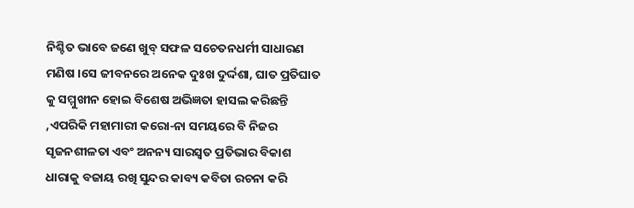ନିଶ୍ଚିତ ଭାବେ ଜଣେ ଖୁବ୍ ସଫଳ ସଚେତନଧର୍ମୀ ସାଧାରଣ ମଣିଷ ।ସେ ଜୀବନରେ ଅନେକ ଦୁଃଖ ଦୁର୍ଦ୍ଦଶା, ଘାତ ପ୍ରତିଘାତ କୁ ସମ୍ମୁଖୀନ ହୋଇ ବିଶେଷ ଅଭିଜ୍ଞତା ହାସଲ କରିଛନ୍ତି ,ଏପରିକି ମହାମାରୀ କରୋ-ନା ସମୟରେ ବି ନିଜର ସୃଜନଶୀଳତା ଏବଂ ଅନନ୍ୟ ସାରସ୍ୱତ ପ୍ରତିଭାର ବିକାଶ ଧାରାକୁ ବଜାୟ ରଖି ସୁନ୍ଦର କାବ୍ୟ କବିତା ରଚନା କରି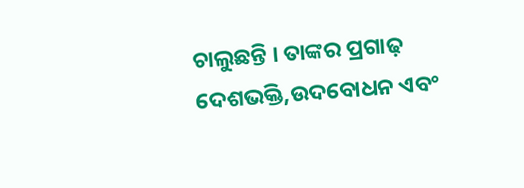ଚାଲୁଛନ୍ତି । ତାଙ୍କର ପ୍ରଗାଢ଼ ଦେଶଭକ୍ତି,ଉଦବୋଧନ ଏବଂ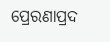ପ୍ରେରଣାପ୍ରଦ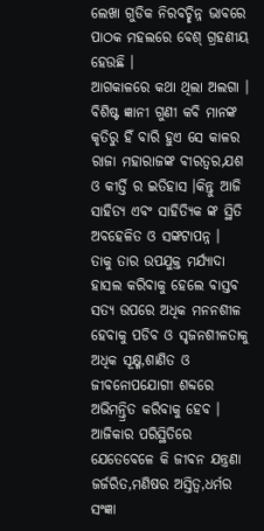ଲେଖା ଗୁଡିକ ନିରବଚ୍ଛିନ୍ନ ଭାବରେ ପାଠକ ମହଲରେ ବେଶ୍ ଗ୍ରହଣୀୟ ହେଉଛି ।
ଆଗକାଳରେ କଥା ଥିଲା ଅଲଗା । ବିଶିଷ୍ଟ ଜ୍ଞାନୀ ଗୁଣୀ କବି ମାନଙ୍କ କୃତିରୁ ହିଁ ବାରି ହୁଏ ସେ କାଳର ରାଜା ମହାରାଜଙ୍କ ବୀରତ୍ୱର,ଯଶ ଓ କୀର୍ତ୍ତି ର ଇତିହାସ ।କିନ୍ତୁ ଆଜି ସାହିତ୍ୟ ଏବଂ ସାହିତ୍ୟିକ ଙ୍କ ସ୍ଥିତି ଅବହେଳିତ ଓ ସଙ୍କଟାପନ୍ନ ।
ତାକୁ ତାର ଉପଯୁକ୍ତ ମର୍ଯ୍ୟାଦା ହାସଲ କରିବାକୁ ହେଲେ ବାସ୍ତବ ସତ୍ୟ ଉପରେ ଅଧିକ ମନନଶୀଳ ହେବାକୁ ପଡିବ ଓ ସୃଜନଶୀଳତାକୁ ଅଧିକ ସୂକ୍ଷ୍ମ,ଶାଣିତ ଓ ଜୀବନୋପଯୋଗୀ ଶବ୍ଦରେ ଅଭିମନ୍ତ୍ରିତ କରିବାକୁ ହେବ ।
ଆଜିକାର ପରିସ୍ଥିତିରେ ଯେତେବେଳେ କି ଜୀବନ ଯନ୍ତ୍ରଣା ଜର୍ଜରିତ,ମଣିଷର ଅସ୍ତିତ୍ବ,ଧର୍ମର ସଂଜ୍ଞା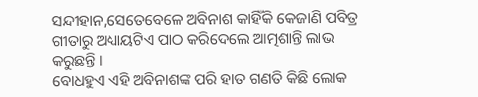ସନ୍ଦୀହାନ,ସେତେବେଳେ ଅବିନାଶ କାହିଁକି କେଜାଣି ପବିତ୍ର ଗୀତାରୁ ଅଧ୍ୟାୟଟିଏ ପାଠ କରିଦେଲେ ଆତ୍ମଶାନ୍ତି ଲାଭ କରୁଛନ୍ତି ।
ବୋଧହୁଏ ଏହି ଅବିନାଶଙ୍କ ପରି ହାତ ଗଣତି କିଛି ଲୋକ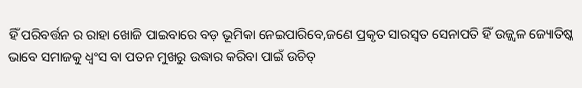ହିଁ ପରିବର୍ତ୍ତନ ର ରାହା ଖୋଜି ପାଇବାରେ ବଡ଼ ଭୂମିକା ନେଇପାରିବେ,ଜଣେ ପ୍ରକୃତ ସାରସ୍ୱତ ସେନାପତି ହିଁ ଉଜ୍ଜ୍ବଳ ଜ୍ୟୋତିଷ୍କ ଭାବେ ସମାଜକୁ ଧ୍ୱଂସ ବା ପତନ ମୁଖରୁ ଉଦ୍ଧାର କରିବା ପାଇଁ ଉଚିତ୍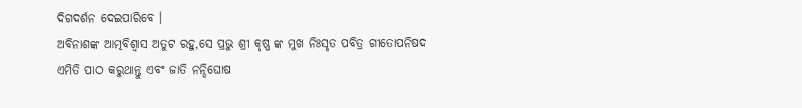ଦିଗଦର୍ଶନ ଦେଇପାରିବେ ।
ଅବିନାଶଙ୍କ ଆତ୍ମବିଶ୍ବାସ ଅତୁଟ ରହୁ,ସେ ପ୍ରଭୁ ଶ୍ରୀ କୃଷ୍ଣ ଙ୍କ ମୁଖ ନିଃସୃତ ପବିତ୍ର ଗୀତୋପନିଷଦ ଏମିତି ପାଠ କରୁଥାନ୍ତୁ ଏବଂ ଜାତି ନନ୍ଦିଘୋଷ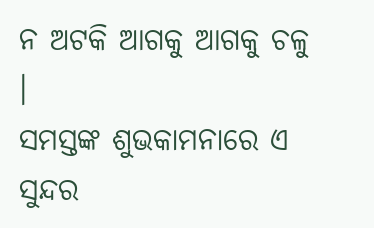ନ ଅଟକି ଆଗକୁ ଆଗକୁ ଚଳୁ ।
ସମସ୍ତଙ୍କ ଶୁଭକାମନାରେ ଏ ସୁନ୍ଦର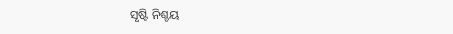ସୃଷ୍ଟି ନିଶ୍ଚୟ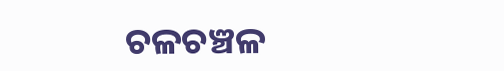ଚଳଚଞ୍ଚଳ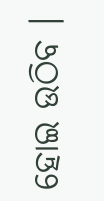ହୋଇ ଉଠିବ ।